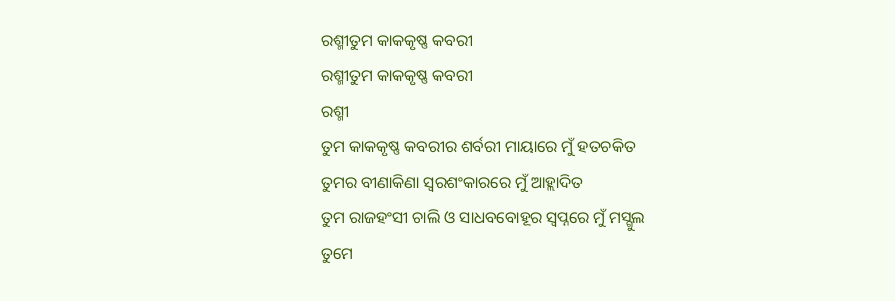ରଶ୍ମୀତୁମ କାକକୃଷ୍ଣ କବରୀ
ରଶ୍ମୀତୁମ କାକକୃଷ୍ଣ କବରୀ
ରଶ୍ମୀ
ତୁମ କାକକୃଷ୍ଣ କବରୀର ଶର୍ବରୀ ମାୟାରେ ମୁଁ ହତଚକିତ
ତୁମର ବୀଣାକିଣା ସ୍ଵରଶଂକାରରେ ମୁଁ ଆହ୍ଲାଦିତ
ତୁମ ରାଜହଂସୀ ଚାଲି ଓ ସାଧବବୋହୂର ସ୍ଵପ୍ନରେ ମୁଁ ମସ୍ଗୁଲ
ତୁମେ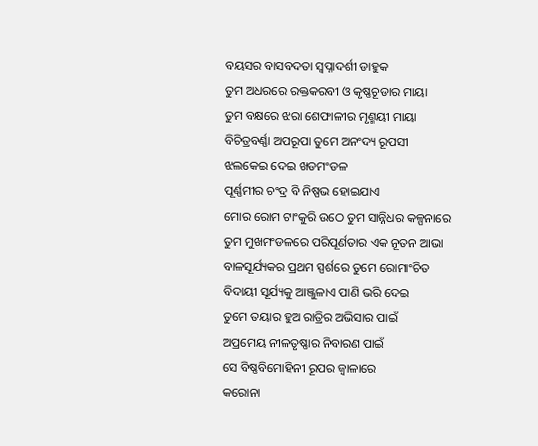ବୟସର ବାସବଦତା ସ୍ଵପ୍ନାଦର୍ଶୀ ଡାହୁକ
ତୁମ ଅଧରରେ ରକ୍ତକରବୀ ଓ କୃଷ୍ଣଚୂଡାର ମାୟା
ତୁମ ବକ୍ଷରେ ଝରା ଶେଫାଳୀର ମୃଣ୍ମୟୀ ମାୟା
ବିଚିତ୍ରବର୍ଣ୍ଣା ଅପରୂପା ତୁମେ ଅନଂଦ୍ୟ ରୂପସୀ
ଝଲକେଇ ଦେଇ ଖଡମଂଡଳ
ପୂର୍ଣ୍ଣମୀର ଚଂଦ୍ର ବି ନିଷ୍ପଭ ହୋଇଯାଏ
ମୋର ରୋମ ଟାଂକୁରି ଉଠେ ତୁମ ସାନ୍ନିଧର କଳ୍ପନାରେ
ତୁମ ମୁଖମଂଡଳରେ ପରିପୂର୍ଣତାର ଏକ ନୂତନ ଆଭା
ବାଳସୂର୍ଯ୍ୟକର ପ୍ରଥମ ସ୍ପର୍ଶରେ ତୁମେ ରୋମାଂଚିତ
ବିଦାୟୀ ସୂର୍ଯ୍ୟକୁ ଆଞ୍ଜୁଳାଏ ପାଣି ଭରି ଦେଇ
ତୁମେ ତୟାର ହୁଅ ରାତ୍ରିର ଅଭିସାର ପାଇଁ
ଅପ୍ରମେୟ ନୀଳତୃଷ୍ଣାର ନିବାରଣ ପାଇଁ
ସେ ବିଷ୍ଣବିମୋହିନୀ ରୂପର ଜ୍ୱାଳାରେ
କରୋନା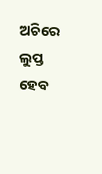ଅଚିରେ ଲୁପ୍ତ ହେବ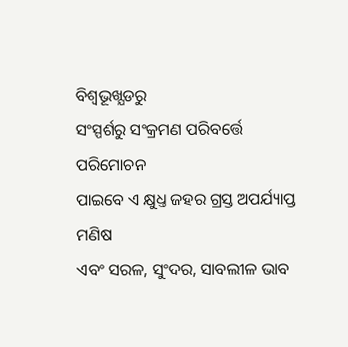ବିଶ୍ୱଭୂଖ୍ଯଡରୁ
ସଂସ୍ପର୍ଶରୁ ସଂକ୍ରମଣ ପରିବର୍ତ୍ତେ ପରିମୋଚନ
ପାଇବେ ଏ କ୍ଷୁଧ୍ତ ଜହର ଗ୍ରସ୍ତ ଅପର୍ଯ୍ୟାପ୍ତ ମଣିଷ
ଏବଂ ସରଳ, ସୁଂଦର, ସାବଲୀଳ ଭାବ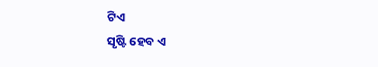ଟିଏ
ସୃଷ୍ଟି ହେବ ଏ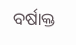ବର୍ଷାକ୍ତ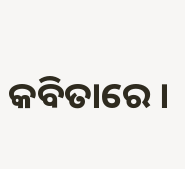କବିତାରେ ।